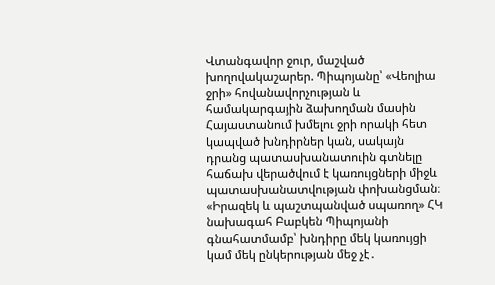Վտանգավոր ջուր, մաշված խողովակաշարեր. Պիպոյանը՝ «Վեոլիա ջրի» հովանավորչության և համակարգային ձախողման մասին
Հայաստանում խմելու ջրի որակի հետ կապված խնդիրներ կան, սակայն դրանց պատասխանատուին գտնելը հաճախ վերածվում է կառույցների միջև պատասխանատվության փոխանցման։ «Իրազեկ և պաշտպանված սպառող» ՀԿ նախագահ Բաբկեն Պիպոյանի գնահատմամբ՝ խնդիրը մեկ կառույցի կամ մեկ ընկերության մեջ չէ․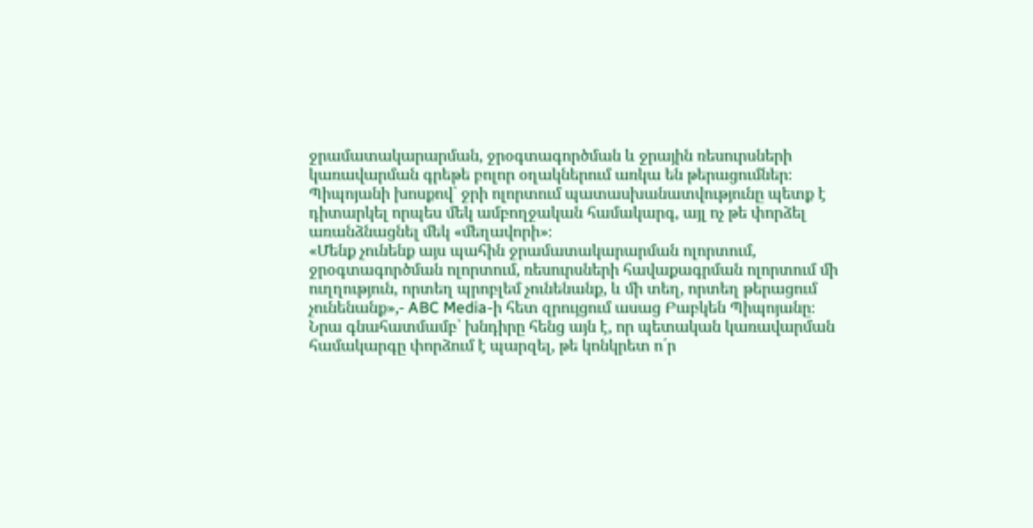ջրամատակարարման, ջրօգտագործման և ջրային ռեսուրսների կառավարման գրեթե բոլոր օղակներում առկա են թերացումներ։
Պիպոյանի խոսքով՝ ջրի ոլորտում պատասխանատվությունը պետք է դիտարկել որպես մեկ ամբողջական համակարգ, այլ ոչ թե փորձել առանձնացնել մեկ «մեղավորի»։
«Մենք չունենք այս պահին ջրամատակարարման ոլորտում, ջրօգտագործման ոլորտում, ռեսուրսների հավաքագրման ոլորտում մի ուղղություն, որտեղ պրոբլեմ չունենանք, և մի տեղ, որտեղ թերացում չունենանք»,- ABC Media-ի հետ զրույցում ասաց Բաբկեն Պիպոյանը։
Նրա գնահատմամբ՝ խնդիրը հենց այն է, որ պետական կառավարման համակարգը փորձում է պարզել, թե կոնկրետ ո՛ր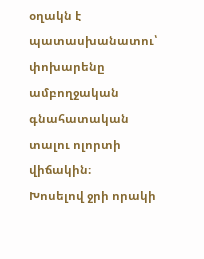օղակն է պատասխանատու՝ փոխարենը ամբողջական գնահատական տալու ոլորտի վիճակին։
Խոսելով ջրի որակի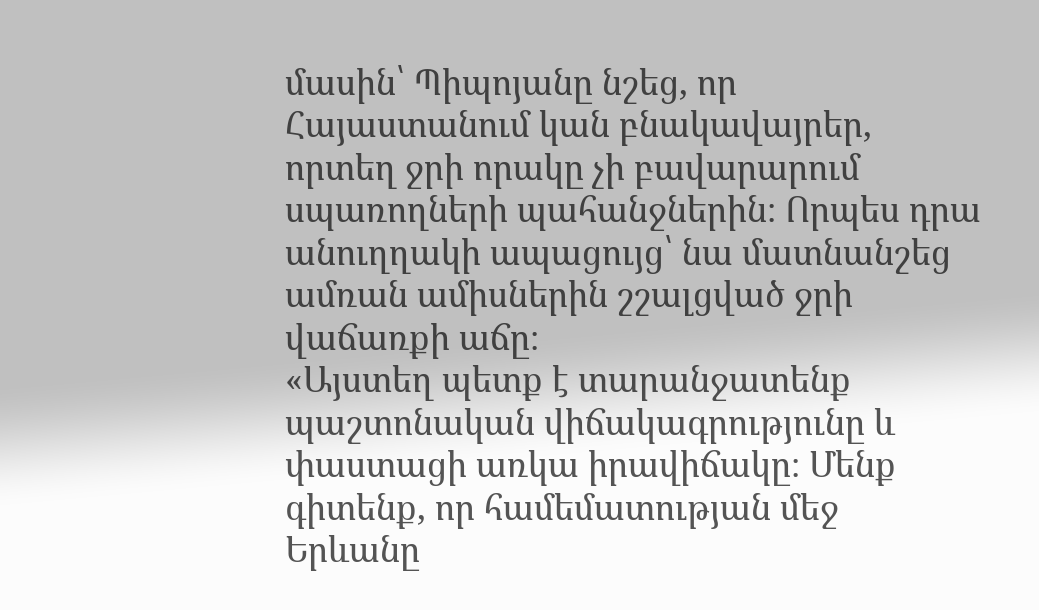մասին՝ Պիպոյանը նշեց, որ Հայաստանում կան բնակավայրեր, որտեղ ջրի որակը չի բավարարում սպառողների պահանջներին։ Որպես դրա անուղղակի ապացույց՝ նա մատնանշեց ամռան ամիսներին շշալցված ջրի վաճառքի աճը։
«Այստեղ պետք է տարանջատենք պաշտոնական վիճակագրությունը և փաստացի առկա իրավիճակը։ Մենք գիտենք, որ համեմատության մեջ Երևանը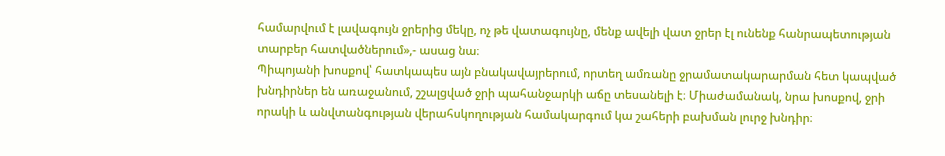համարվում է լավագույն ջրերից մեկը, ոչ թե վատագույնը, մենք ավելի վատ ջրեր էլ ունենք հանրապետության տարբեր հատվածներում»,- ասաց նա։
Պիպոյանի խոսքով՝ հատկապես այն բնակավայրերում, որտեղ ամռանը ջրամատակարարման հետ կապված խնդիրներ են առաջանում, շշալցված ջրի պահանջարկի աճը տեսանելի է։ Միաժամանակ, նրա խոսքով, ջրի որակի և անվտանգության վերահսկողության համակարգում կա շահերի բախման լուրջ խնդիր։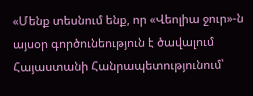«Մենք տեսնում ենք, որ «Վեոլիա ջուր»-ն այսօր գործունեություն է ծավալում Հայաստանի Հանրապետությունում՝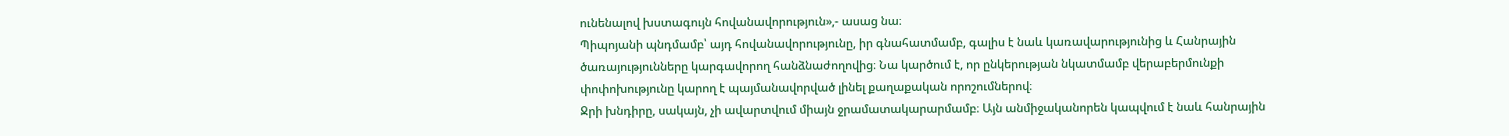ունենալով խստագույն հովանավորություն»,- ասաց նա։
Պիպոյանի պնդմամբ՝ այդ հովանավորությունը, իր գնահատմամբ, գալիս է նաև կառավարությունից և Հանրային ծառայությունները կարգավորող հանձնաժողովից։ Նա կարծում է, որ ընկերության նկատմամբ վերաբերմունքի փոփոխությունը կարող է պայմանավորված լինել քաղաքական որոշումներով։
Ջրի խնդիրը, սակայն, չի ավարտվում միայն ջրամատակարարմամբ։ Այն անմիջականորեն կապվում է նաև հանրային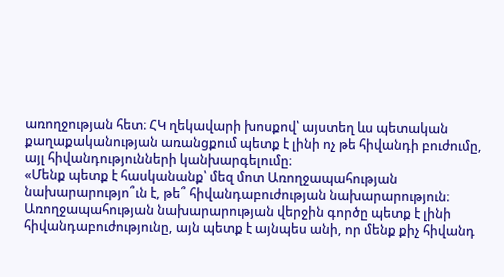առողջության հետ։ ՀԿ ղեկավարի խոսքով՝ այստեղ ևս պետական քաղաքականության առանցքում պետք է լինի ոչ թե հիվանդի բուժումը, այլ հիվանդությունների կանխարգելումը։
«Մենք պետք է հասկանանք՝ մեզ մոտ Առողջապահության նախարարությո՞ւն է, թե՞ հիվանդաբուժության նախարարություն։ Առողջապահության նախարարության վերջին գործը պետք է լինի հիվանդաբուժությունը, այն պետք է այնպես անի, որ մենք քիչ հիվանդ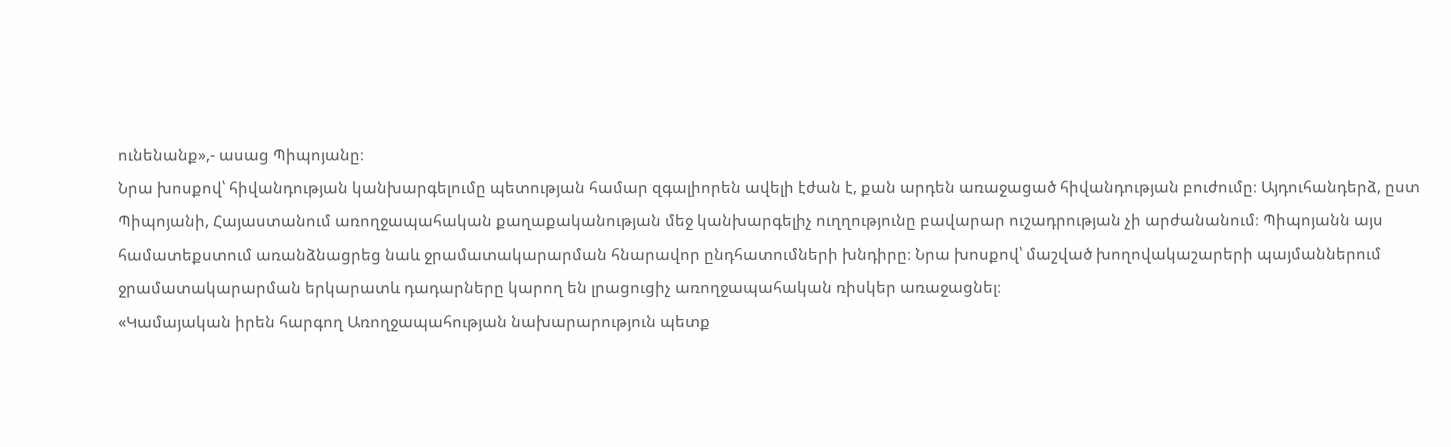ունենանք»,- ասաց Պիպոյանը։
Նրա խոսքով՝ հիվանդության կանխարգելումը պետության համար զգալիորեն ավելի էժան է, քան արդեն առաջացած հիվանդության բուժումը։ Այդուհանդերձ, ըստ Պիպոյանի, Հայաստանում առողջապահական քաղաքականության մեջ կանխարգելիչ ուղղությունը բավարար ուշադրության չի արժանանում։ Պիպոյանն այս համատեքստում առանձնացրեց նաև ջրամատակարարման հնարավոր ընդհատումների խնդիրը։ Նրա խոսքով՝ մաշված խողովակաշարերի պայմաններում ջրամատակարարման երկարատև դադարները կարող են լրացուցիչ առողջապահական ռիսկեր առաջացնել։
«Կամայական իրեն հարգող Առողջապահության նախարարություն պետք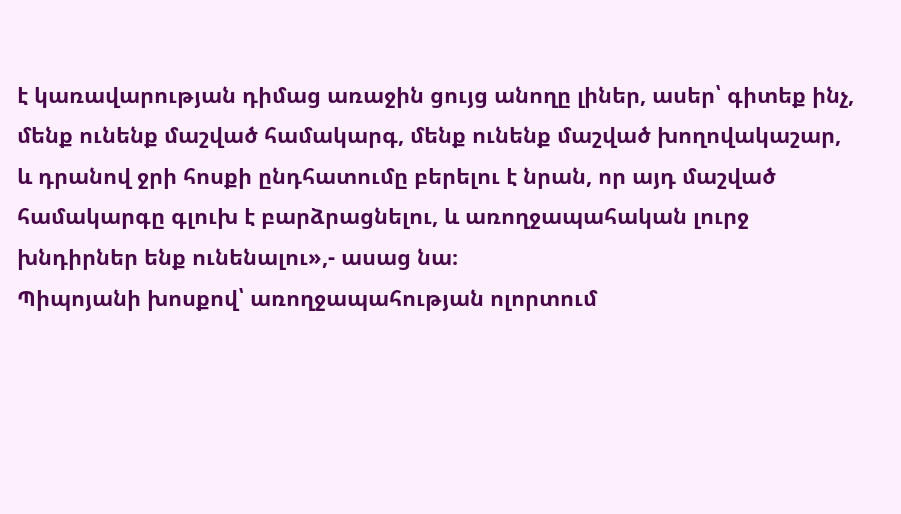է կառավարության դիմաց առաջին ցույց անողը լիներ, ասեր՝ գիտեք ինչ, մենք ունենք մաշված համակարգ, մենք ունենք մաշված խողովակաշար, և դրանով ջրի հոսքի ընդհատումը բերելու է նրան, որ այդ մաշված համակարգը գլուխ է բարձրացնելու, և առողջապահական լուրջ խնդիրներ ենք ունենալու»,- ասաց նա։
Պիպոյանի խոսքով՝ առողջապահության ոլորտում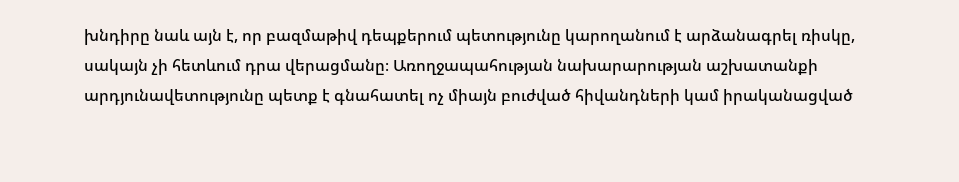խնդիրը նաև այն է, որ բազմաթիվ դեպքերում պետությունը կարողանում է արձանագրել ռիսկը, սակայն չի հետևում դրա վերացմանը։ Առողջապահության նախարարության աշխատանքի արդյունավետությունը պետք է գնահատել ոչ միայն բուժված հիվանդների կամ իրականացված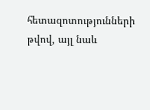հետազոտությունների թվով, այլ նաև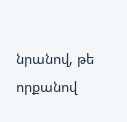նրանով, թե որքանով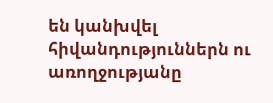են կանխվել հիվանդություններն ու առողջությանը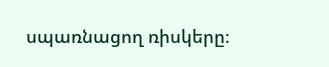սպառնացող ռիսկերը։